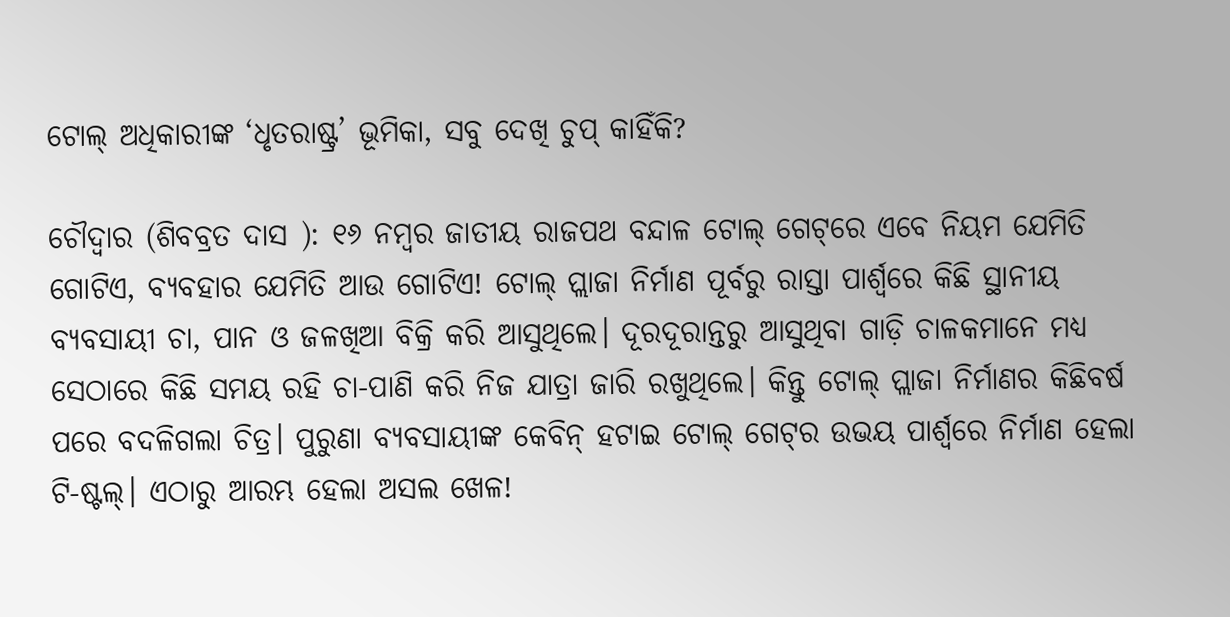ଟୋଲ୍ ଅଧିକାରୀଙ୍କ ‘ଧୃତରାଷ୍ଟ୍ର’ ଭୂମିକା, ସବୁ ଦେଖି ଚୁପ୍ କାହିଁକି?

ଚୌଦ୍ଵାର (ଶିବବ୍ରତ ଦାସ ): ୧୬ ନମ୍ବର ଜାତୀୟ ରାଜପଥ ବନ୍ଦାଳ ଟୋଲ୍ ଗେଟ୍‌ରେ ଏବେ ନିୟମ ଯେମିତି ଗୋଟିଏ, ବ୍ୟବହାର ଯେମିତି ଆଉ ଗୋଟିଏ! ଟୋଲ୍ ପ୍ଲାଜା ନିର୍ମାଣ ପୂର୍ବରୁ ରାସ୍ତା ପାର୍ଶ୍ୱରେ କିଛି ସ୍ଥାନୀୟ ବ୍ୟବସାୟୀ ଚା, ପାନ ଓ ଜଳଖିଆ ବିକ୍ରି କରି ଆସୁଥିଲେ। ଦୂରଦୂରାନ୍ତରୁ ଆସୁଥିବା ଗାଡ଼ି ଚାଳକମାନେ ମଧ୍ୟ ସେଠାରେ କିଛି ସମୟ ରହି ଚା-ପାଣି କରି ନିଜ ଯାତ୍ରା ଜାରି ରଖୁଥିଲେ। କିନ୍ତୁ ଟୋଲ୍ ପ୍ଲାଜା ନିର୍ମାଣର କିଛିବର୍ଷ ପରେ ବଦଳିଗଲା ଚିତ୍ର। ପୁରୁଣା ବ୍ୟବସାୟୀଙ୍କ କେବିନ୍ ହଟାଇ ଟୋଲ୍ ଗେଟ୍‌ର ଉଭୟ ପାର୍ଶ୍ୱରେ ନିର୍ମାଣ ହେଲା ଟି-ଷ୍ଟଲ୍। ଏଠାରୁ ଆରମ୍ଭ ହେଲା ଅସଲ ଖେଳ!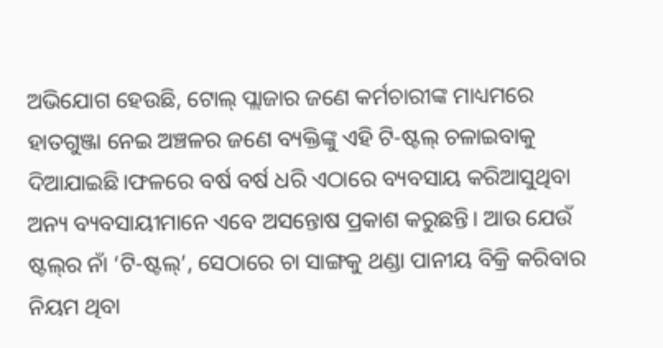ଅଭିଯୋଗ ହେଉଛି, ଟୋଲ୍ ପ୍ଲାଜାର ଜଣେ କର୍ମଚାରୀଙ୍କ ମାଧ୍ୟମରେ ହାତଗୁଞ୍ଜା ନେଇ ଅଞ୍ଚଳର ଜଣେ ବ୍ୟକ୍ତିଙ୍କୁ ଏହି ଟି-ଷ୍ଟଲ୍ ଚଳାଇବାକୁ ଦିଆଯାଇଛି।ଫଳରେ ବର୍ଷ ବର୍ଷ ଧରି ଏଠାରେ ବ୍ୟବସାୟ କରିଆସୁଥିବା ଅନ୍ୟ ବ୍ୟବସାୟୀମାନେ ଏବେ ଅସନ୍ତୋଷ ପ୍ରକାଶ କରୁଛନ୍ତି। ଆଉ ଯେଉଁ ଷ୍ଟଲ୍‌ର ନାଁ ‘ଟି-ଷ୍ଟଲ୍’, ସେଠାରେ ଚା ସାଙ୍ଗକୁ ଥଣ୍ଡା ପାନୀୟ ବିକ୍ରି କରିବାର ନିୟମ ଥିବା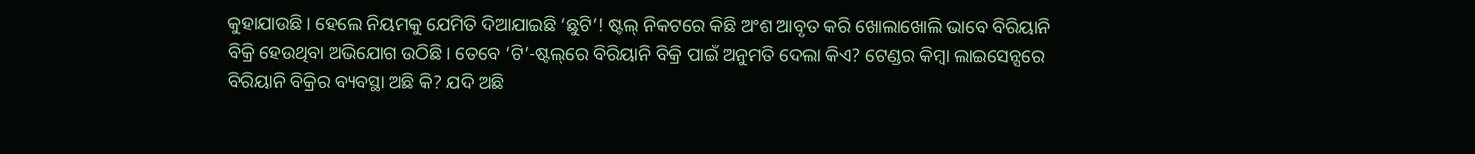କୁହାଯାଉଛି। ହେଲେ ନିୟମକୁ ଯେମିତି ଦିଆଯାଇଛି ‘ଛୁଟି’! ଷ୍ଟଲ୍‌ ନିକଟରେ କିଛି ଅଂଶ ଆବୃତ କରି ଖୋଲାଖୋଲି ଭାବେ ବିରିୟାନି ବିକ୍ରି ହେଉଥିବା ଅଭିଯୋଗ ଉଠିଛି। ତେବେ ‘ଟି’-ଷ୍ଟଲ୍‌ରେ ବିରିୟାନି ବିକ୍ରି ପାଇଁ ଅନୁମତି ଦେଲା କିଏ? ଟେଣ୍ଡର କିମ୍ବା ଲାଇସେନ୍ସରେ ବିରିୟାନି ବିକ୍ରିର ବ୍ୟବସ୍ଥା ଅଛି କି? ଯଦି ଅଛି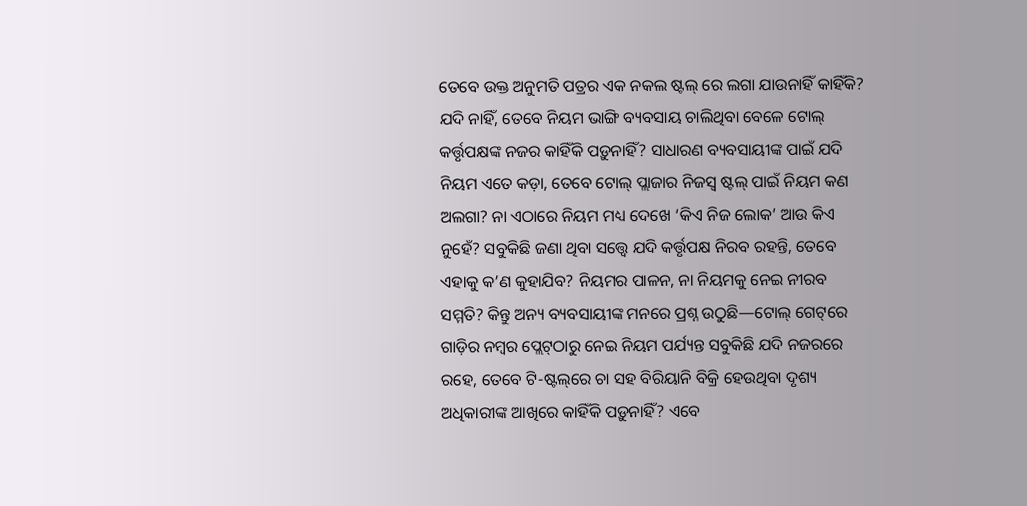ତେବେ ଉକ୍ତ ଅନୁମତି ପତ୍ରର ଏକ ନକଲ ଷ୍ଟଲ୍ ରେ ଲଗା ଯାଉନାହିଁ କାହିଁକି? ଯଦି ନାହିଁ, ତେବେ ନିୟମ ଭାଙ୍ଗି ବ୍ୟବସାୟ ଚାଲିଥିବା ବେଳେ ଟୋଲ୍ କର୍ତ୍ତୃପକ୍ଷଙ୍କ ନଜର କାହିଁକି ପଡ଼ୁନାହିଁ? ସାଧାରଣ ବ୍ୟବସାୟୀଙ୍କ ପାଇଁ ଯଦି ନିୟମ ଏତେ କଡ଼ା, ତେବେ ଟୋଲ୍ ପ୍ଲାଜାର ନିଜସ୍ୱ ଷ୍ଟଲ୍ ପାଇଁ ନିୟମ କଣ ଅଲଗା? ନା ଏଠାରେ ନିୟମ ମଧ୍ୟ ଦେଖେ ‘କିଏ ନିଜ ଲୋକ’ ଆଉ କିଏ ନୁହେଁ? ସବୁକିଛି ଜଣା ଥିବା ସତ୍ତ୍ୱେ ଯଦି କର୍ତ୍ତୃପକ୍ଷ ନିରବ ରହନ୍ତି, ତେବେ ଏହାକୁ କ’ଣ କୁହାଯିବ? ନିୟମର ପାଳନ, ନା ନିୟମକୁ ନେଇ ନୀରବ ସମ୍ମତି? କିନ୍ତୁ ଅନ୍ୟ ବ୍ୟବସାୟୀଙ୍କ ମନରେ ପ୍ରଶ୍ନ ଉଠୁଛି—ଟୋଲ୍ ଗେଟ୍‌ରେ ଗାଡ଼ିର ନମ୍ବର ପ୍ଲେଟ୍‌ଠାରୁ ନେଇ ନିୟମ ପର୍ଯ୍ୟନ୍ତ ସବୁକିଛି ଯଦି ନଜରରେ ରହେ, ତେବେ ଟି-ଷ୍ଟଲ୍‌ରେ ଚା ସହ ବିରିୟାନି ବିକ୍ରି ହେଉଥିବା ଦୃଶ୍ୟ ଅଧିକାରୀଙ୍କ ଆଖିରେ କାହିଁକି ପଡ଼ୁନାହିଁ? ଏବେ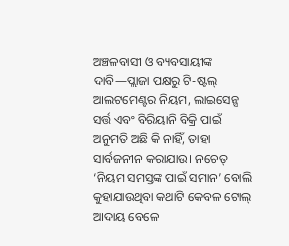ଅଞ୍ଚଳବାସୀ ଓ ବ୍ୟବସାୟୀଙ୍କ ଦାବି—ପ୍ଲାଜା ପକ୍ଷରୁ ଟି-ଷ୍ଟଲ୍ ଆଲଟମେଣ୍ଟର ନିୟମ, ଲାଇସେନ୍ସ ସର୍ତ୍ତ ଏବଂ ବିରିୟାନି ବିକ୍ରି ପାଇଁ ଅନୁମତି ଅଛି କି ନାହିଁ, ତାହା ସାର୍ବଜନୀନ କରାଯାଉ। ନଚେତ୍ ‘ନିୟମ ସମସ୍ତଙ୍କ ପାଇଁ ସମାନ’ ବୋଲି କୁହାଯାଉଥିବା କଥାଟି କେବଳ ଟୋଲ୍ ଆଦାୟ ବେଳେ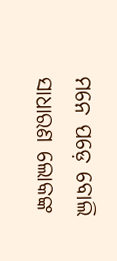ମନେ ପଡ଼େ ବୋଲି ସାଧାରଣ ଲୋକଙ୍କ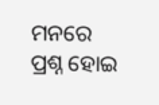ମନରେ ପ୍ରଶ୍ନ ହୋଇ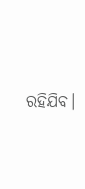ରହିଯିବ।